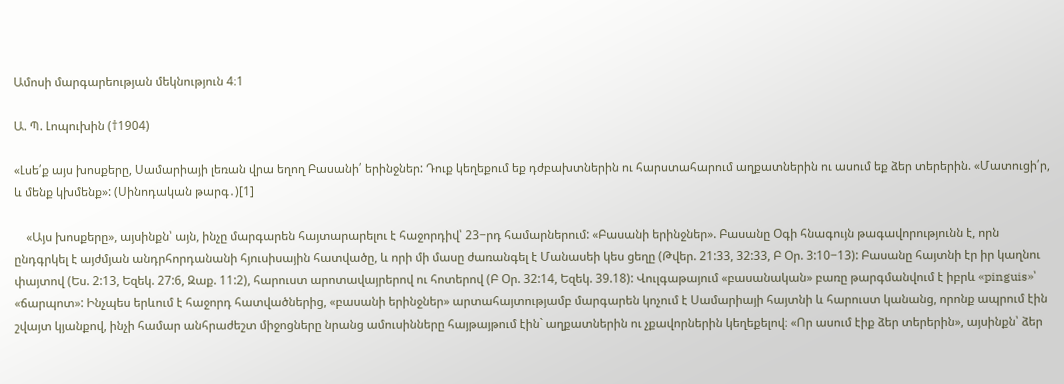Ամոսի մարգարեության մեկնություն 4։1

Ա. Պ. Լոպուխին (†1904)

«Լսե՛ք այս խոսքերը, Սամարիայի լեռան վրա եղող Բասանի՛ երինջներ: Դուք կեղեքում եք դժբախտներին ու հարստահարում աղքատներին ու ասում եք ձեր տերերին. «Մատուցի՛ր, և մենք կխմենք»: (Սինոդական թարգ․)[1]

    «Այս խոսքերը», այսինքն՝ այն, ինչը մարգարեն հայտարարելու է հաջորդիվ՝ 23−րդ համարներում: «Բասանի երինջներ». Բասանը Օգի հնագույն թագավորությունն է, որն ընդգրկել է այժմյան անդրհորդանանի հյուսիսային հատվածը, և որի մի մասը ժառանգել է Մանասեի կես ցեղը (Թվեր. 21:33, 32:33, Բ Օր. 3:10−13): Բասանը հայտնի էր իր կաղնու փայտով (Ես. 2:13, Եզեկ. 27:6, Զաք. 11:2), հարուստ արոտավայրերով ու հոտերով (Բ Օր. 32:14, Եզեկ. 39.18): Վուլգաթայում «բասանական» բառը թարգմանվում է իբրև «pinguis»՝ «ճարպոտ»: Ինչպես երևում է հաջորդ հատվածներից, «բասանի երինջներ» արտահայտությամբ մարգարեն կոչում է Սամարիայի հայտնի և հարուստ կանանց, որոնք ապրում էին շվայտ կյանքով, ինչի համար անհրաժեշտ միջոցները նրանց ամուսինները հայթայթում էին` աղքատներին ու չքավորներին կեղեքելով։ «Որ ասում էիք ձեր տերերին», այսինքն՝ ձեր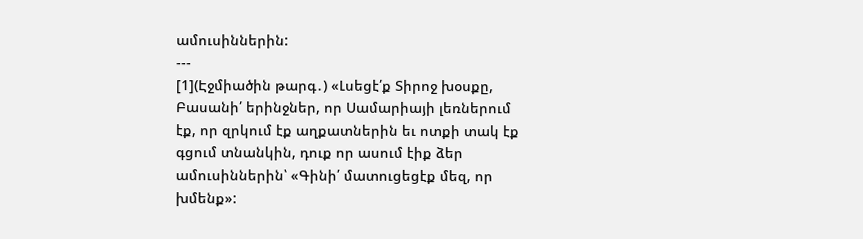ամուսիններին:
---
[1](Էջմիածին թարգ․) «Լսեցէ՛ք Տիրոջ խօսքը, Բասանի՛ երինջներ, որ Սամարիայի լեռներում էք, որ զրկում էք աղքատներին եւ ոտքի տակ էք գցում տնանկին, դուք որ ասում էիք ձեր ամուսիններին՝ «Գինի՛ մատուցեցէք մեզ, որ խմենք»: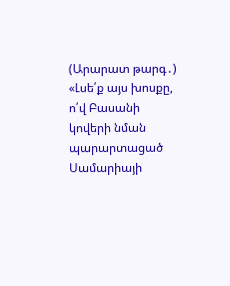(Արարատ թարգ․) «Լսե՛ք այս խոսքը, ո՛վ Բասանի կովերի նման պարարտացած Սամարիայի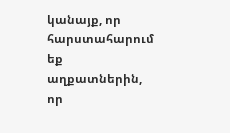կանայք, որ հարստահարում եք աղքատներին, որ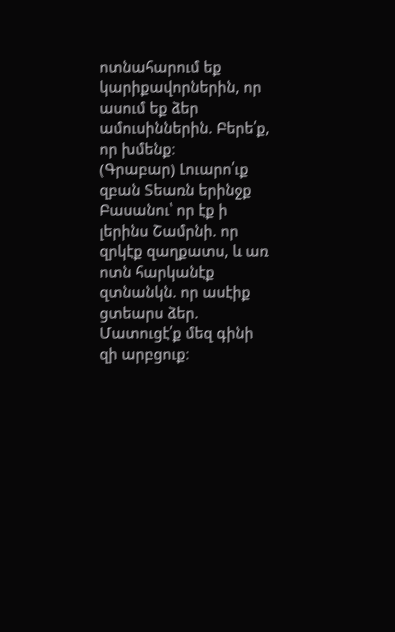ոտնահարում եք կարիքավորներին, որ ասում եք ձեր ամուսիններին. Բերե՛ք, որ խմենք։
(Գրաբար) Լուարո՛ւք զբան Տեառն երինջք Բասանու՝ որ էք ի լերինս Շամրնի. որ զրկէք զաղքատս, և առ ոտն հարկանէք զտնանկն. որ ասէիք ցտեարս ձեր. Մատուցէ՛ք մեզ գինի զի արբցուք։